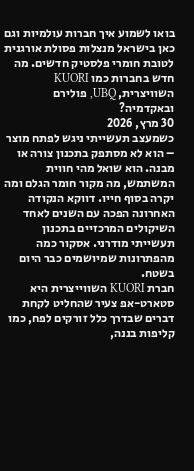בואו לשמוע איך חברות עולמיות וגם כאן בישראל מנצלות פסולת אורגנית לטובת חומרי פלסטיק חדשים. מה חדש בחברות כמו KUORI השוויצרית, UBQ, פולירם ובאקדמיה?
30 מרץ, 2026
כשמעצב תעשייתי ניגש לפתח מוצר – הוא לא מסתפק בתכנון צורה או מבנה. הוא שואל מהי חווית המשתמש, מה מקור חומר הגלם ומה יקרה בסוף חייו. דווקא הנקודה האחרונה הפכה עם השנים לאחד השיקולים המרכזיים בתכנון תעשייתי מודרני. אסקור כמה מהפתרונות שמיושמים כבר היום בשטח.
חברת KUORI השווייצרית היא סטארט-אפ צעיר שהחליט לקחת דברים שבדרך כלל זורקים לפח, כמו קליפות בננה,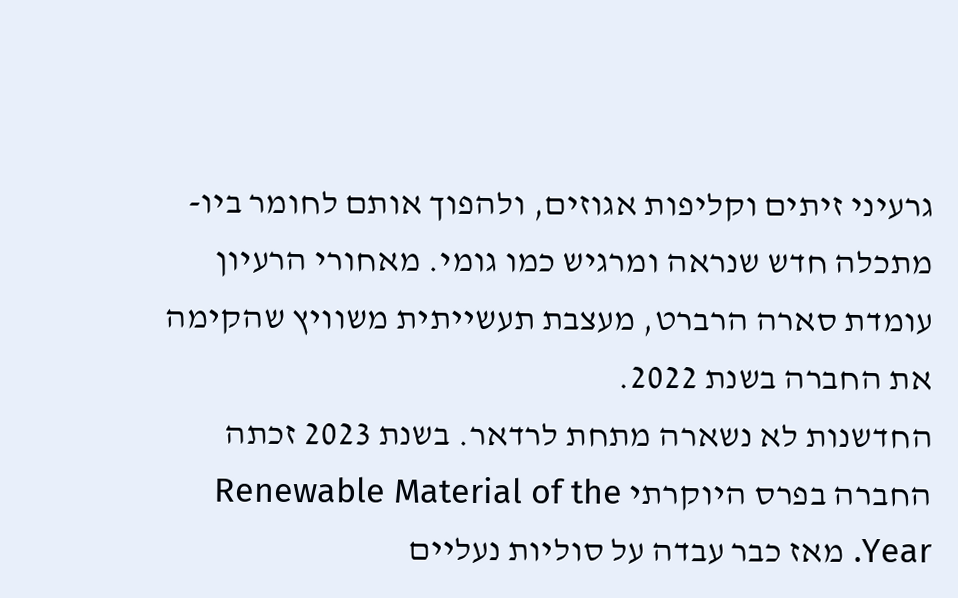גרעיני זיתים וקליפות אגוזים, ולהפוך אותם לחומר ביו-מתכלה חדש שנראה ומרגיש כמו גומי. מאחורי הרעיון עומדת סארה הרברט, מעצבת תעשייתית משוויץ שהקימה את החברה בשנת 2022.
החדשנות לא נשארה מתחת לרדאר. בשנת 2023 זכתה החברה בפרס היוקרתי Renewable Material of the Year. מאז כבר עבדה על סוליות נעליים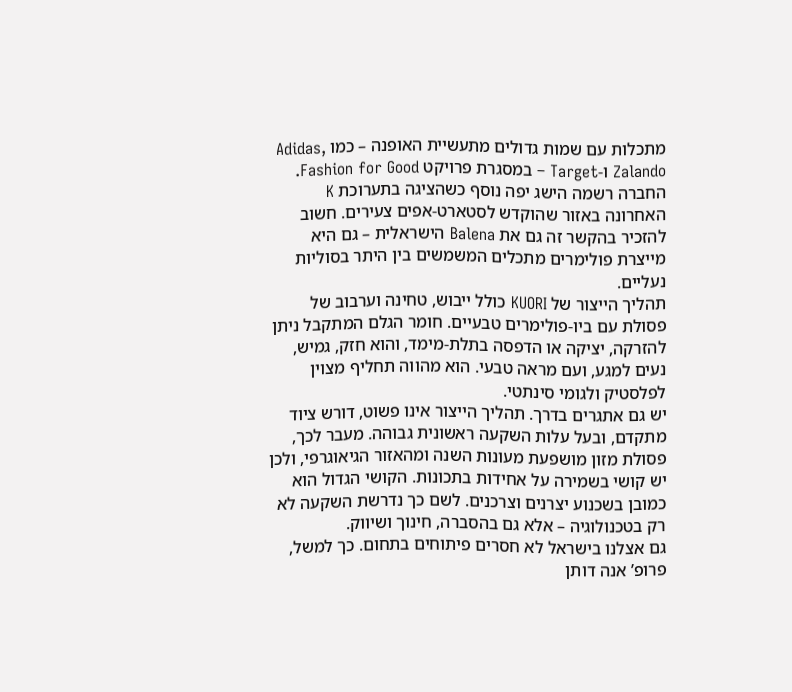מתכלות עם שמות גדולים מתעשיית האופנה – כמו Adidas, Zalando ו-Target – במסגרת פרויקט Fashion for Good. החברה רשמה הישג יפה נוסף כשהציגה בתערוכת K האחרונה באזור שהוקדש לסטארט-אפים צעירים. חשוב להזכיר בהקשר זה גם את Balena הישראלית – גם היא מייצרת פולימרים מתכלים המשמשים בין היתר בסוליות נעליים.
תהליך הייצור של KUORI כולל ייבוש, טחינה וערבוב של פסולת עם ביו-פולימרים טבעיים. חומר הגלם המתקבל ניתן להזרקה, יציקה או הדפסה בתלת-מימד, והוא חזק, גמיש, נעים למגע, ועם מראה טבעי. הוא מהווה תחליף מצוין לפלסטיק ולגומי סינתטי.
יש גם אתגרים בדרך. תהליך הייצור אינו פשוט, דורש ציוד מתקדם, ובעל עלות השקעה ראשונית גבוהה. מעבר לכך, פסולת מזון מושפעת מעונות השנה ומהאזור הגיאוגרפי, ולכן יש קושי בשמירה על אחידות בתכונות. הקושי הגדול הוא כמובן בשכנוע יצרנים וצרכנים. לשם כך נדרשת השקעה לא רק בטכנולוגיה – אלא גם בהסברה, חינוך ושיווק.
גם אצלנו בישראל לא חסרים פיתוחים בתחום. כך למשל, פרופ’ אנה דותן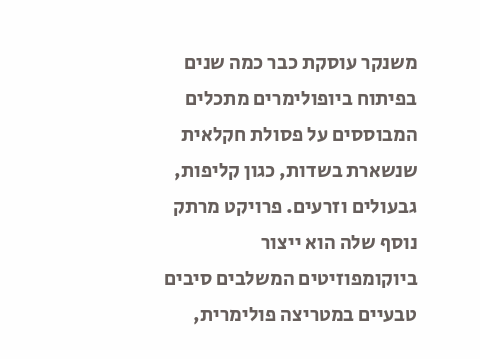משנקר עוסקת כבר כמה שנים בפיתוח ביופולימרים מתכלים המבוססים על פסולת חקלאית שנשארת בשדות, כגון קליפות, גבעולים וזרעים. פרויקט מרתק נוסף שלה הוא ייצור ביוקומפוזיטים המשלבים סיבים טבעיים במטריצה פולימרית,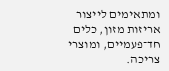ומתאימים לייצור אריזות מזון, כלים חד־פעמיים, ומוצרי צריכה.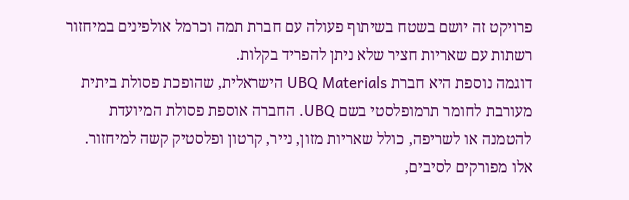פרויקט זה יושם בשטח בשיתוף פעולה עם חברת תמה וכרמל אולפינים במיחזור רשתות עם שאריות חציר שלא ניתן להפריד בקלות.
דוגמה נוספת היא חברת UBQ Materials הישראלית, שהופכת פסולת ביתית מעורבת לחומר תרמופלסטי בשם UBQ. החברה אוספת פסולת המיועדת להטמנה או לשריפה, כולל שאריות מזון, נייר, קרטון ופלסטיק קשה למיחזור. אלו מפורקים לסיבים,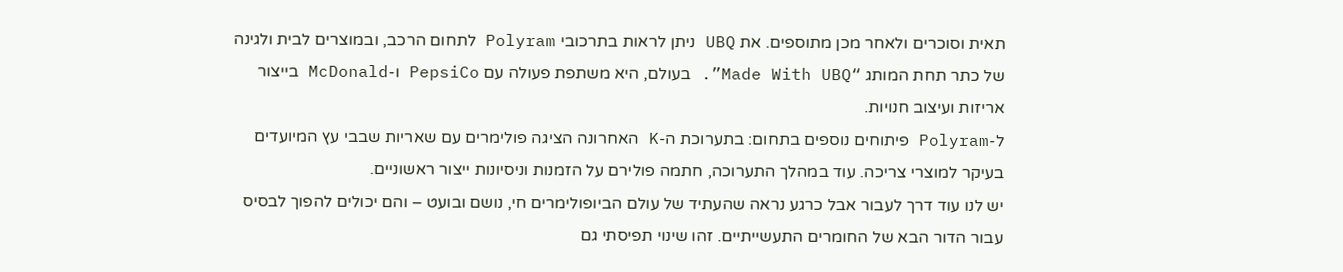תאית וסוכרים ולאחר מכן מתוספים. את UBQ ניתן לראות בתרכובי Polyram לתחום הרכב, ובמוצרים לבית ולגינה של כתר תחת המותג “Made With UBQ”. בעולם, היא משתפת פעולה עם PepsiCo ו-McDonald בייצור אריזות ועיצוב חנויות.
ל-Polyram פיתוחים נוספים בתחום: בתערוכת ה-K האחרונה הציגה פולימרים עם שאריות שבבי עץ המיועדים בעיקר למוצרי צריכה. עוד במהלך התערוכה, חתמה פולירם על הזמנות וניסיונות ייצור ראשוניים.
יש לנו עוד דרך לעבור אבל כרגע נראה שהעתיד של עולם הביופולימרים חי, נושם ובועט – והם יכולים להפוך לבסיס עבור הדור הבא של החומרים התעשייתיים. זהו שינוי תפיסתי גם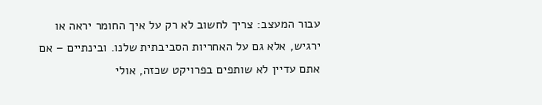עבור המעצב: צריך לחשוב לא רק על איך החומר יראה או ירגיש, אלא גם על האחריות הסביבתית שלנו. ובינתיים – אם אתם עדיין לא שותפים בפרויקט שכזה, אולי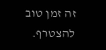זה זמן טוב להצטרף.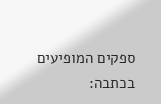ספקים המופיעים בכתבה: